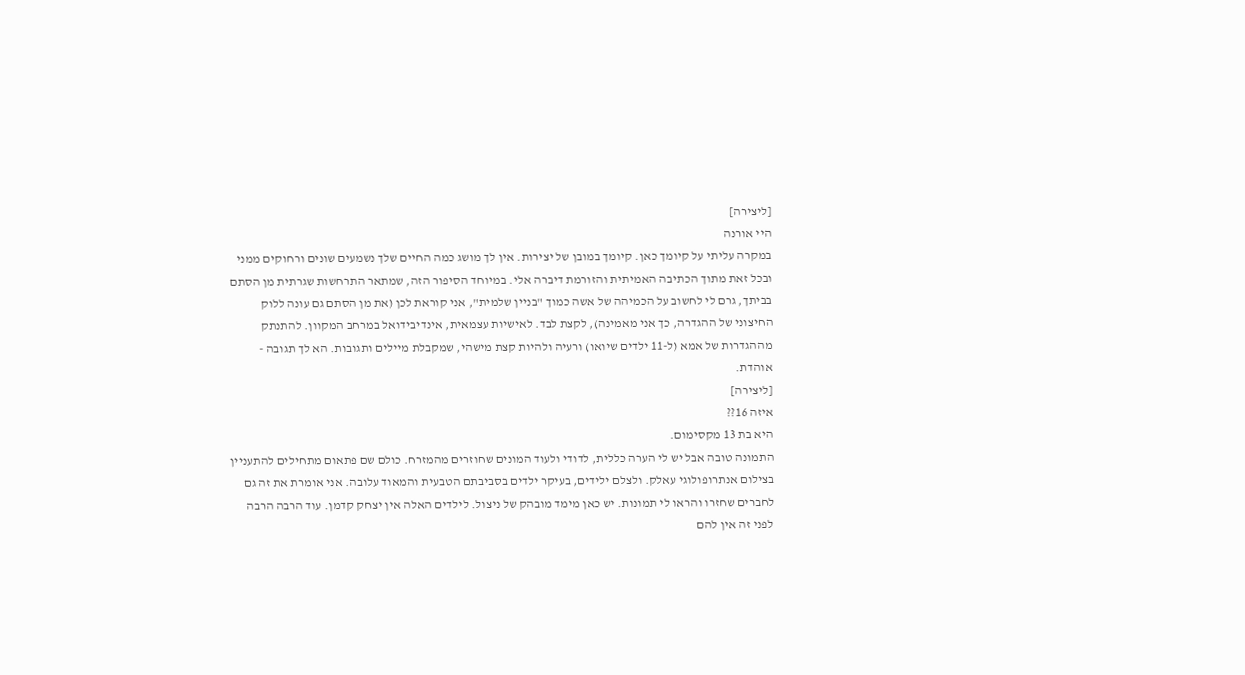[ליצירה]
היי אורנה
במקרה עליתי על קיומך כאן. קיומך במובן של יצירות. אין לך מושג כמה החיים שלך נשמעים שונים ורחוקים ממני ובכל זאת מתוך הכתיבה האמיתית והזורמת דיברה אלי. במיוחד הסיפור הזה, שמתאר התרחשות שגרתית מן הסתם בביתך, גרם לי לחשוב על הכמיהה של אשה כמוך "בניין שלמית", אני קוראת לכן (את מן הסתם גם עונה ללוק החיצוני של ההגדרה, כך אני מאמינה), לקצת לבד. לאישיות עצמאית, אינדיבידואל במרחב המקוון. להתנתק מההגדרות של אמא (ל-11 ילדים שיואו) ורעיה ולהיות קצת מישהי, שמקבלת מיילים ותגובות. הא לך תגובה - אוהדת.
[ליצירה]
איזה 16??
היא בת 13 מקסימום.
התמונה טובה אבל יש לי הערה כללית, לדודי ולעוד המונים שחוזרים מהמזרח. כולם שם פתאום מתחילים להתעניין בצילום אנתרופולוגי עאלק. ולצלם ילידים, בעיקר ילדים בסביבתם הטבעית והמאוד עלובה. אני אומרת את זה גם לחברים שחזרו והראו לי תמונות. יש כאן מימד מובהק של ניצול. לילדים האלה אין יצחק קדמן. עוד הרבה הרבה לפני זה אין להם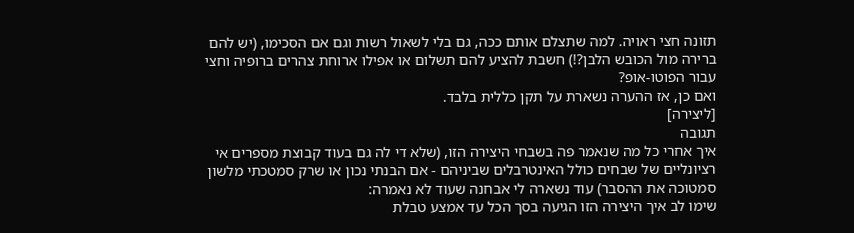תזונה חצי ראויה. למה שתצלם אותם ככה, גם בלי לשאול רשות וגם אם הסכימו, (יש להם ברירה מול הכובש הלבן?!) חשבת להציע להם תשלום או אפילו ארוחת צהרים ברופיה וחצי עבור הפוטו-אופ?
ואם כן, אז ההערה נשארת על תקן כללית בלבד.
[ליצירה]
תגובה
איך אחרי כל מה שנאמר פה בשבחי היצירה הזו, (שלא די לה גם בעוד קבוצת מספרים אי רציונליים של שבחים כולל האינטרבלים שביניהם - אם הבנתי נכון או שרק סמטכתי מלשון סמטוכה את ההסבר) עוד נשארה לי אבחנה שעוד לא נאמרה:
שימו לב איך היצירה הזו הגיעה בסך הכל עד אמצע טבלת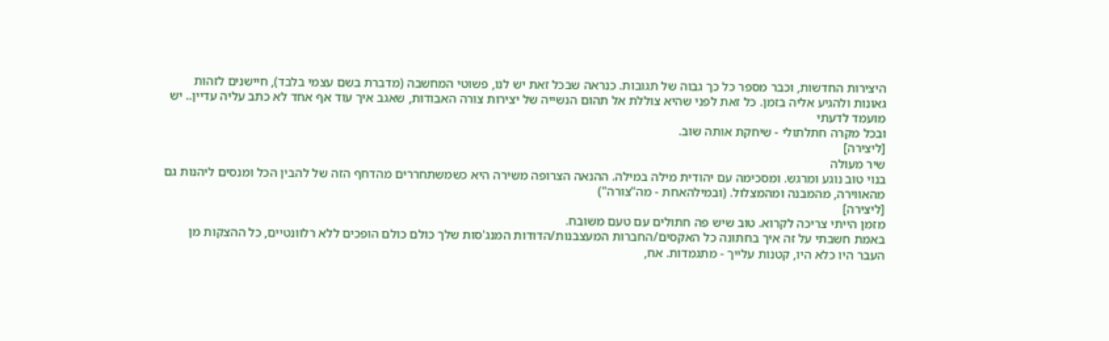היצירות החדשות, וכבר מספר כל כך גבוה של תגובות. כנראה שבכל זאת יש לנו, פשוטי המחשבה (מדברת בשם עצמי בלבד), חיישנים לזהות גאונות ולהגיע אליה בזמן. כל זאת לפני שהיא צוללת אל תהום הנשייה של יצירות צורה האבודות, שאגב איך עוד אף אחד לא כתב עליה עדיין.. יש מועמד לדעתי
ובכל מקרה חתלתולי - שיחקת אותה שוב.
[ליצירה]
שיר מעולה
בנוי טוב נוגע ומרגש. ומסכימה עם יהודית מילה במילה. ההנאה הצרופה משירה היא כשמשתחררים מהדחף הזה של להבין הכל ומנסים ליהנות גם מהאווירה, מהמבנה ומהמצלול. (ובמילהאחת - מה"צורה")
[ליצירה]
מזמן הייתי צריכה לקרוא. טוב שיש פה חתולים עם טעם משובח.
באמת חשבתי על זה איך בחתונה כל האקסים/החברות המעצבנות/הדודות המנג'סות שלך כולם כולם הופכים ללא רלוונטיים, כל ההצקות מן העבר היו כלא היו, קטנות עלייך - מתגמדות. אח,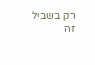רק בשביל זה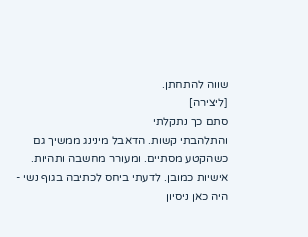שווה להתחתן.
[ליצירה]
סתם כך נתקלתי
והתלהבתי קשות. הדאבל מינינג ממשיך גם כשהקטע מסתיים. ומעורר מחשבה ותהיות. אישיות כמובן. לדעתי ביחס לכתיבה בגוף נשי - היה כאן ניסיון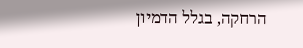הרחקה, בגלל הדמיון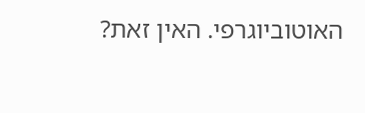האוטוביוגרפי. האין זאת?